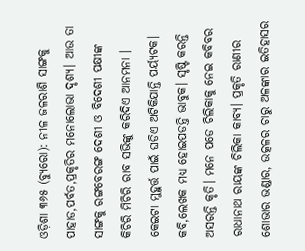ଓଡ଼ିଶା ୩୬୫ (ବ୍ୟୁରୋ): ନୀଳ ଜଳରାଶି ସାଙ୍ଗକୁ ପାହାଡ,ପର୍ବତ,ପ୍ରକୃତିର ମନୋଲୋଭା ଦୃଶ୍ୟ। ଆଉ ତା ସାଙ୍ଗକୁ ରଙ୍ଗବେରଙ୍ଗ ଦେଶୀ ଓ ବିଦେଶୀ ପକ୍ଷୀଙ୍କ କିଚିରି ମିଚିରି ରାବ ସଭିଙ୍କୁ କରିଦିଏ ଆନମନା । କେଇଟା ମୁହୁର୍ତ୍ତ ପାଇଁ ଘଡିଏ ଅଟିକିଯାନ୍ତି ପର୍ୟ୍ୟଟକ। କବି,ଲେଖକ ମଧ୍ୟ ହୋଇପଡନ୍ତି ଭାବୁକ। ସୃଷ୍ଟି କରନ୍ତି ଅସରନ୍ତି କୃତି। ମନେ ପଡେ ଚିଲିକାକୁ ନେଇ କବିବର ରାଧାନାଥ ରାୟଙ୍କ ଚିଲିକା କାବ୍ୟ। ପ୍ରକୃତି ରାଣୀର ଶୋଭାର ଭଣ୍ଡାର, ଉତ୍କଳର ଚାରୁ ଅଳଙ୍କାର ଇତିହାସର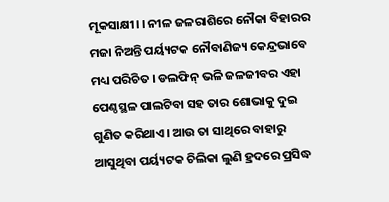ମୂକସାକ୍ଷୀ। । ନୀଳ ଜଳରାଶିରେ ନୌକା ବିହାରର ମଜା ନିଅନ୍ତି ପର୍ୟ୍ୟଟକ ନୌବାଣିଜ୍ୟ କେନ୍ଦ୍ରଭାବେ ମଧ୍ୟ ପରିଚିତ । ଡଲଫିନ୍ ଭଳି ଜଳଜୀବର ଏହା ପେଣ୍ଠସ୍ଥଳ ପାଲଟିବା ସହ ତାର ଶୋଭାକୁ ଦୁଇ ଗୁଣିତ କରିଥାଏ। ଆଉ ତା ସାଥିରେ ବାହାରୁ ଆସୁଥିବା ପର୍ୟ୍ୟଟକ ଚିଲିକା ଲୁଣି ହ୍ରଦରେ ପ୍ରସିଦ୍ଧ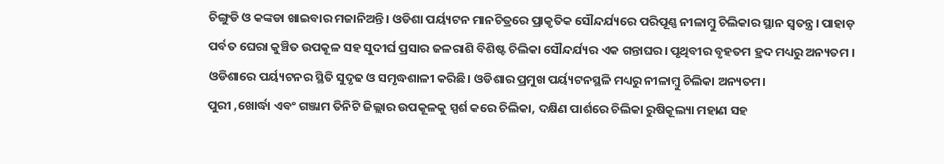ଚିଙ୍ଗୁଡି ଓ କଙ୍କଡା ଖାଇବାର ମଜାନିଅନ୍ତି। ଓଡିଶା ପର୍ୟ୍ୟଟନ ମାନଚିତ୍ରରେ ପ୍ରାକୃତିକ ସୌନ୍ଦର୍ଯ୍ୟରେ ପରିପୂଣ୍ଣ ନୀଳାମ୍ବୁ ଚିଲିକାର ସ୍ଥାନ ସ୍ବତନ୍ତ୍ର। ପାହାଡ଼ ପର୍ବତ ଘେରା କୁଞ୍ଚିତ ଉପକୂଳ ସହ ସୁଦୀର୍ଘ ପ୍ରସାର ଜଳରାଶି ବିଶିଷ୍ଟ ଚିଲିକା ସୌନ୍ଦର୍ଯ୍ୟର ଏକ ଗନ୍ତାଘର। ପୃଥିବୀର ବୃହତମ ହ୍ରଦ ମଧ୍ୟରୁ ଅନ୍ୟତମ । ଓଡିଶାରେ ପର୍ୟ୍ୟଟନର ସ୍ଥିତି ସୁଦୃଢ ଓ ସମୃଦ୍ଧଶାଳୀ କରିଛି। ଓଡିଶାର ପ୍ରମୁଖ ପର୍ୟ୍ୟଟନସ୍ଥଳି ମଧ୍ୟରୁ ନୀଳାମ୍ବୁ ଚିଲିକା ଅନ୍ୟତମ।
ପୁରୀ ,ଖୋର୍ଦ୍ଧା ଏବଂ ଗଞ୍ଜାମ ତିନିଟି ଜିଲ୍ଲାର ଉପକୂଳକୁ ସ୍ପର୍ଶ କରେ ଚିଲିକା, ଦକ୍ଷିଣ ପାର୍ଶରେ ଚିଲିକା ରୁଷିକୂଲ୍ୟା ମହାଣ ସହ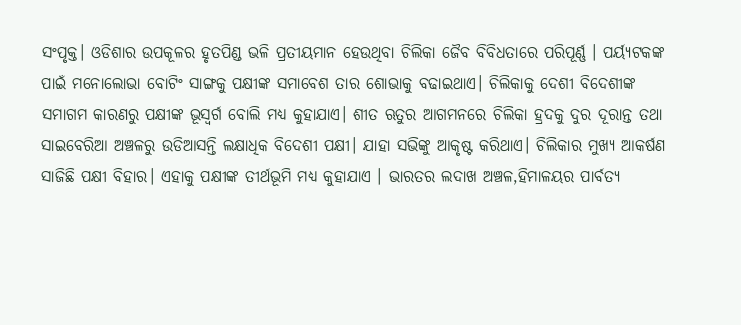ସଂପୃକ୍ତ। ଓଡିଶାର ଉପକୂଳର ହୃତପିଣ୍ଡ ଭଳି ପ୍ରତୀୟମାନ ହେଉଥିବା ଚିଲିକା ଜୈବ ବିବିଧତାରେ ପରିପୂର୍ଣ୍ଣ । ପର୍ୟ୍ୟଟକଙ୍କ ପାଇଁ ମନୋଲୋଭା ବୋଟିଂ ସାଙ୍ଗକୁ ପକ୍ଷୀଙ୍କ ସମାବେଶ ତାର ଶୋଭାକୁ ବଢାଇଥାଏ। ଚିଲିକାକୁ ଦେଶୀ ବିଦେଶୀଙ୍କ ସମାଗମ କାରଣରୁ ପକ୍ଷୀଙ୍କ ଭୂସ୍ବର୍ଗ ବୋଲି ମଧ୍ୟ କୁହାଯାଏ। ଶୀତ ଋତୁର ଆଗମନରେ ଚିଲିକା ହ୍ରଦକୁ ଦୁର ଦୂରାନ୍ତ ତଥା ସାଇବେରିଆ ଅଞ୍ଚଳରୁ ଉଡିଆସନ୍ତି ଲକ୍ଷାଧିକ ବିଦେଶୀ ପକ୍ଷୀ। ଯାହା ସଭିଙ୍କୁ ଆକୃଷ୍ଟ କରିଥାଏ। ଚିଲିକାର ମୁଖ୍ୟ ଆକର୍ଷଣ ସାଜିଛି ପକ୍ଷୀ ବିହାର। ଏହାକୁ ପକ୍ଷୀଙ୍କ ତୀର୍ଥଭୂମି ମଧ୍ୟ କୁହାଯାଏ । ଭାରତର ଲଦାଖ ଅଞ୍ଚଳ,ହିମାଳୟର ପାର୍ବତ୍ୟ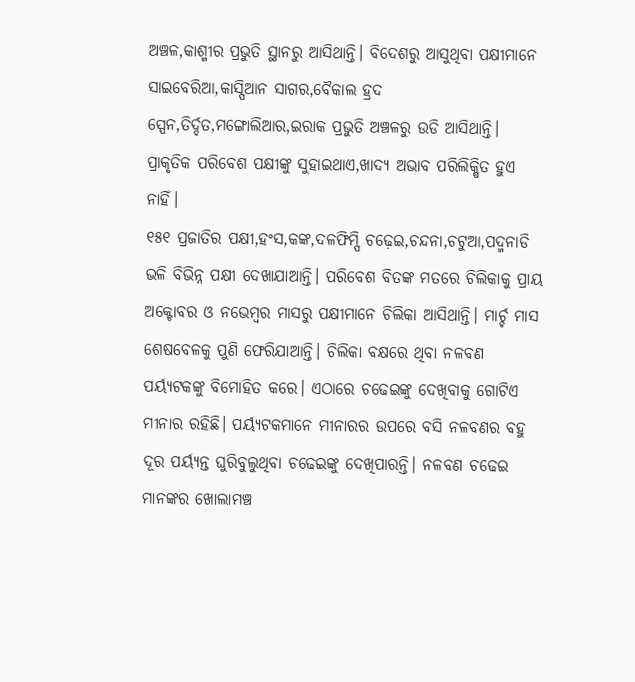ଅଞ୍ଚଳ,କାଶ୍ମୀର ପ୍ରଭୁତି ସ୍ଥାନରୁ ଆସିଥାନ୍ତି। ବିଦେଶରୁ ଆସୁଥିବା ପକ୍ଷୀମାନେ ସାଇବେରିଆ,କାସ୍ପିଆନ ସାଗର,ବୈକାଲ ହ୍ରଦ ସ୍ପେନ,ତିର୍ଦ୍ଦତ,ମଙ୍ଗୋଲିଆର,ଇରାକ ପ୍ରଭୁତି ଅଞ୍ଚଳରୁ ଉଡି ଆସିଥାନ୍ତି। ପ୍ରାକୃତିକ ପରିବେଶ ପକ୍ଷୀଙ୍କୁ ସୁହାଇଥାଏ,ଖାଦ୍ୟ ଅଭାବ ପରିଲିକ୍ଷିତ ହୁଏ ନାହିଁ।
୧୫୧ ପ୍ରଜାତିର ପକ୍ଷୀ,ହଂସ,କଙ୍କ,ଦଳଫିମ୍ପି ଚଢ଼େଇ,ଚନ୍ଦନା,ଚଟୁଆ,ପଦ୍ମନାଡି ଭଳି ବିଭିନ୍ନ ପକ୍ଷୀ ଦେଖାଯାଆନ୍ତି। ପରିବେଶ ବିତଙ୍କ ମତରେ ଚିଲିକାକୁ ପ୍ରାୟ ଅକ୍ଟୋବର ଓ ନଭେମ୍ବର ମାସରୁ ପକ୍ଷୀମାନେ ଚିଲିକା ଆସିଥାନ୍ତି। ମାର୍ଚ୍ଚ ମାସ ଶେଷବେଳକୁ ପୁଣି ଫେରିଯାଆନ୍ତି। ଚିଲିକା ବକ୍ଷରେ ଥିବା ନଳବଣ ପର୍ୟ୍ୟଟକଙ୍କୁ ବିମୋହିତ କରେ। ଏଠାରେ ଚଢେଇଙ୍କୁ ଦେଖିବାକୁ ଗୋଟିଏ ମୀନାର ରହିଛି। ପର୍ୟ୍ୟଟକମାନେ ମୀନାରର ଉପରେ ବସି ନଳବଣର ବହୁ ଦୂର ପର୍ୟ୍ୟନ୍ତ ଘୁରିବୁଲୁଥିବା ଚଢେଇଙ୍କୁ ଦେଖିପାରନ୍ତି। ନଳବଣ ଚଢେଇ ମାନଙ୍କର ଖୋଲାମଞ୍ଚ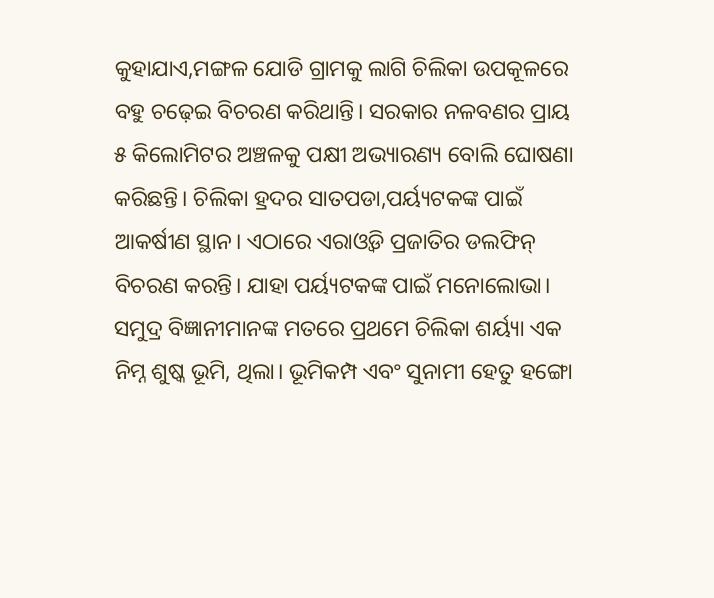କୁହାଯାଏ,ମଙ୍ଗଳ ଯୋଡି ଗ୍ରାମକୁ ଲାଗି ଚିଲିକା ଉପକୂଳରେ ବହୁ ଚଢ଼େଇ ବିଚରଣ କରିଥାନ୍ତି। ସରକାର ନଳବଣର ପ୍ରାୟ ୫ କିଲୋମିଟର ଅଞ୍ଚଳକୁ ପକ୍ଷୀ ଅଭ୍ୟାରଣ୍ୟ ବୋଲି ଘୋଷଣା କରିଛନ୍ତି। ଚିଲିକା ହ୍ରଦର ସାତପଡା,ପର୍ୟ୍ୟଟକଙ୍କ ପାଇଁ ଆକର୍ଷୀଣ ସ୍ଥାନ। ଏଠାରେ ଏରାଓ୍ବଡି ପ୍ରଜାତିର ଡଲଫିନ୍ ବିଚରଣ କରନ୍ତି। ଯାହା ପର୍ୟ୍ୟଟକଙ୍କ ପାଇଁ ମନୋଲୋଭା।
ସମୁଦ୍ର ବିଜ୍ଞାନୀମାନଙ୍କ ମତରେ ପ୍ରଥମେ ଚିଲିକା ଶର୍ୟ୍ୟା ଏକ ନିମ୍ନ ଶୁଷ୍କ ଭୂମି, ଥିଲା। ଭୂମିକମ୍ପ ଏବଂ ସୁନାମୀ ହେତୁ ହଙ୍ଗୋ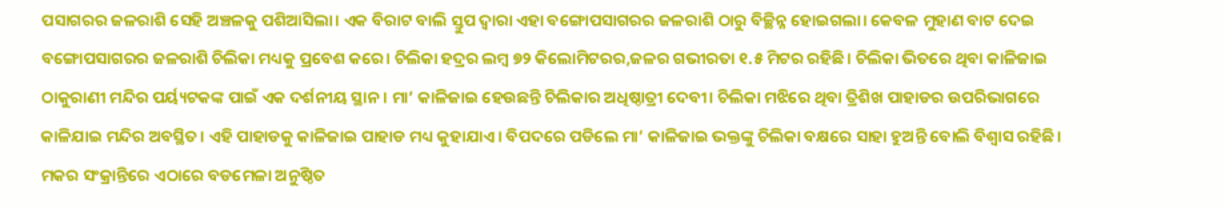ପସାଗରର ଜଳରାଶି ସେହି ଅଞ୍ଚଳକୁ ପଶିଆସିଲା। ଏକ ବିରାଟ ବାଲି ସ୍ତୁପ ଦ୍ବାରା ଏହା ବଙ୍ଗୋପସାଗରର ଜଳରାଶି ଠାରୁ ବିଚ୍ଛିନ୍ନ ହୋଇଗଲା। କେବଳ ମୁହାଣ ବାଟ ଦେଇ ବଙ୍ଗୋପସାଗରର ଜଳରାଶି ଚିଲିକା ମଧ୍ୟକୁ ପ୍ରବେଶ କରେ। ଚିଲିକା ହଦ୍ରର ଲମ୍ବ ୭୨ କିଲୋମିଟରର,ଜଳର ଗଭୀରତା ୧.୫ ମିଟର ରହିଛି। ଚିଲିକା ଭିତରେ ଥିବା କାଳିଜାଇ ଠାକୁରାଣୀ ମନ୍ଦିର ପର୍ୟ୍ୟଟକଙ୍କ ପାଇଁ ଏକ ଦର୍ଶନୀୟ ସ୍ଥାନ। ମା’ କାଳିଜାଇ ହେଉଛନ୍ତି ଚିଲିକାର ଅଧିଷ୍ଠାତ୍ରୀ ଦେବୀ। ଚିଲିକା ମଝିରେ ଥିବା ତ୍ରିଶିଖ ପାହାଡର ଉପରିଭାଗରେ କାଳିଯାଇ ମନ୍ଦିର ଅବସ୍ଥିତ। ଏହି ପାହାଡକୁ କାଳିଜାଇ ପାହାଡ ମଧ୍ୟ କୁହାଯାଏ। ବିପଦରେ ପଡିଲେ ମା’ କାଳିଜାଇ ଭକ୍ତଙ୍କୁ ଚିଲିକା ବକ୍ଷରେ ସାହା ହୁଅନ୍ତି ବୋଲି ବିଶ୍ବାସ ରହିଛି। ମକର ସଂକ୍ରାନ୍ତିରେ ଏଠାରେ ବଡମେଳା ଅନୁଷ୍ଠିତ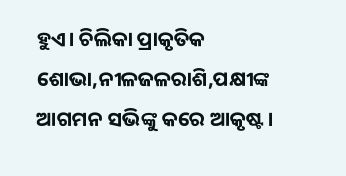ହୁଏ। ଚିଲିକା ପ୍ରାକୃତିକ ଶୋଭା,ନୀଳଜଳରାଶି,ପକ୍ଷୀଙ୍କ ଆଗମନ ସଭିଙ୍କୁ କରେ ଆକୃଷ୍ଟ।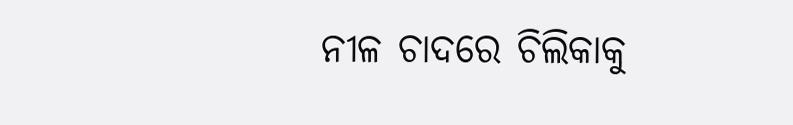ନୀଳ ଚାଦରେ ଚିଲିକାକୁ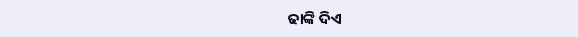ଢାଙ୍କି ଦିଏ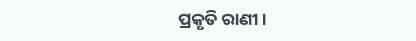ପ୍ରକୃତି ରାଣୀ।